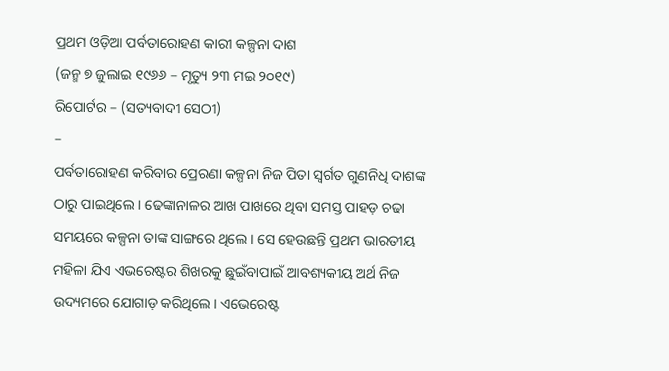ପ୍ରଥମ ଓଡ଼ିଆ ପର୍ବତାରୋହଣ କାରୀ କଳ୍ପନା ଦାଶ
(ଜନ୍ମ ୭ ଜୁଲାଇ ୧୯୬୬ – ମୃତ୍ୟୁ ୨୩ ମଇ ୨୦୧୯)
ରିପୋର୍ଟର – (ସତ୍ୟବାଦୀ ସେଠୀ)
–
ପର୍ବତାରୋହଣ କରିବାର ପ୍ରେରଣା କଳ୍ପନା ନିଜ ପିତା ସ୍ୱର୍ଗତ ଗୁଣନିଧି ଦାଶଙ୍କ ଠାରୁ ପାଇଥିଲେ । ଢେଙ୍କାନାଳର ଆଖ ପାଖରେ ଥିବା ସମସ୍ତ ପାହଡ଼ ଚଢା ସମୟରେ କଳ୍ପନା ତାଙ୍କ ସାଙ୍ଗରେ ଥିଲେ । ସେ ହେଉଛନ୍ତି ପ୍ରଥମ ଭାରତୀୟ ମହିଳା ଯିଏ ଏଭରେଷ୍ଟର ଶିଖରକୁ ଛୁଇଁବାପାଇଁ ଆବଶ୍ୟକୀୟ ଅର୍ଥ ନିଜ ଉଦ୍ୟମରେ ଯୋଗାଡ଼ କରିଥିଲେ। ଏଭେରେଷ୍ଟ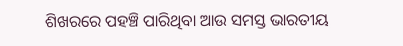ଶିଖରରେ ପହଞ୍ଚି ପାରିଥିବା ଆଉ ସମସ୍ତ ଭାରତୀୟ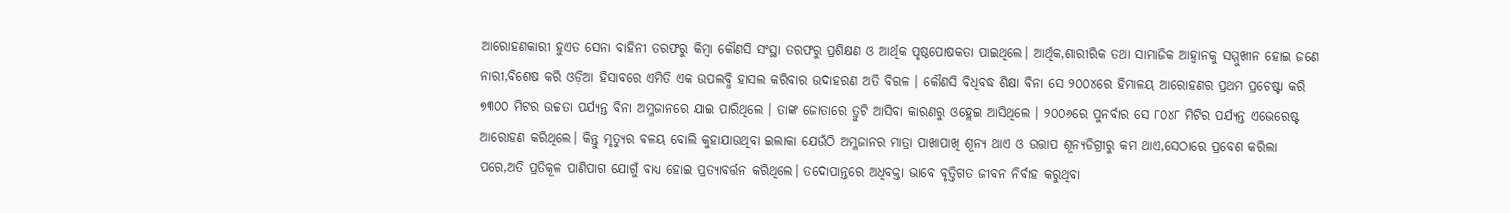ଆରୋହଣକାରୀ ହୁଏତ ସେନା ବାହିନୀ ତରଫରୁ କିମ୍ବା କୌଣସି ସଂସ୍ଥା ତରଫରୁ ପ୍ରଶିକ୍ଷଣ ଓ ଆର୍ଥିକ ପୃଷ୍ଠପୋଷକତା ପାଇଥିଲେ। ଆର୍ଥିକ,ଶାରୀରିକ ତଥା ସାମାଜିକ ଆହ୍ୱାନକୁ ସମ୍ମୁଖୀନ ହୋଇ ଜଣେ ନାରୀ,ବିଶେଷ କରି ଓଡ଼ିଆ ହିସାବରେ ଏମିତି ଏକ ଉପଲବ୍ଧି ହାସଲ କରିବାର ଉଦାହରଣ ଅତି ବିରଳ । କୌଣସି ବିଧିବଦ୍ଧ ଶିକ୍ଷା ବିନା ସେ ୨୦୦୪ରେ ହିମାଳୟ ଆରୋହଣର ପ୍ରଥମ ପ୍ରଚେଷ୍ଟା କରି ୭୩୦୦ ମିଟର ଉଚ୍ଚତା ପର୍ଯ୍ୟନ୍ତ ବିନା ଅମ୍ଳଜାନରେ ଯାଇ ପାରିଥିଲେ । ତାଙ୍କ ଜୋତାରେ ତ୍ରୁଟି ଆସିବା କାରଣରୁ ଓହ୍ଲେଇ ଆସିଥିଲେ । ୨୦୦୬ରେ ପୁନର୍ବାର ସେ ୮୦୪୮ ମିଟିର ପର୍ଯ୍ୟନ୍ତ ଏଭେରେଷ୍ଟ ଆରୋହଣ କରିଥିଲେ। କିନ୍ତୁ ମୃତ୍ୟୁର ବଳୟ ବୋଲି କୁହାଯାଉଥିବା ଇଲାକା ଯେଉଁଠି ଅମ୍ଳଜାନର ମାତ୍ରା ପାଖାପାଖି ଶୂନ୍ୟ ଥାଏ ଓ ଉତ୍ତାପ ଶୂନ୍ୟଡିଗ୍ରୀରୁ କମ ଥାଏ,ସେଠାରେ ପ୍ରବେଶ କରିଲା ପରେ,ଅତି ପ୍ରତିକୂଳ ପାଣିପାଗ ଯୋଗୁଁ ବାଧ୍ୟ ହୋଇ ପ୍ରତ୍ୟାବର୍ତ୍ତନ କରିଥିଲେ। ତଦୋପାନ୍ତରେ ଅଧିବକ୍ତା ଭାବେ ବୃତ୍ତିଗତ ଜୀବନ ନିର୍ବାହ କରୁଥିବା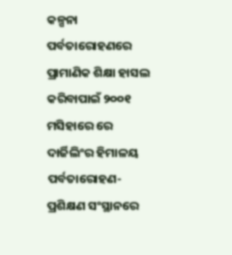କଳ୍ପନା ପର୍ବତାରୋହଣରେ ପ୍ରାମାଣିକ ଶିକ୍ଷା ହାସଲ କରିବାପାଇଁ ୨୦୦୧ ମସିହାରେ ରେ ଦାର୍ଜିଲିଂର ହିମାଳୟ ପର୍ବତାରୋହଣ-ପ୍ରଶିକ୍ଷଣ ସଂସ୍ଥାନରେ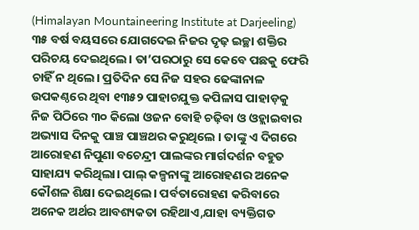(Himalayan Mountaineering Institute at Darjeeling) ୩୫ ବର୍ଷ ବୟସରେ ଯୋଗଦେଇ ନିଜର ଦୃଢ଼ ଇଚ୍ଛା ଶକ୍ତିର ପରିଚୟ ଦେଇଥିଲେ। ତା’ପରଠାରୁ ସେ କେବେ ପଛକୁ ଫେରି ଚାହିଁ ନ ଥିଲେ। ପ୍ରତିଦିନ ସେ ନିଜ ସହର ଢେଙ୍କାନାଳ ଉପକଣ୍ଠରେ ଥିବା ୧୩୫୨ ପାହାଚଯୁକ୍ତ କପିଳାସ ପାହାଡ଼କୁ ନିଜ ପିଠିରେ ୩୦ କିଲୋ ଓଜନ ବୋହି ଚଢ଼ିବା ଓ ଓହ୍ଲାଇବାର ଅଭ୍ୟାସ ଦିନକୁ ପାଞ୍ଚ ପାଞ୍ଚଥର କରୁଥିଲେ । ତାଙ୍କୁ ଏ ଦିଗରେ ଆରୋହଣ ନିପୁଣା ବଚେନ୍ଦ୍ରୀ ପାଲଙ୍କର ମାର୍ଗଦର୍ଶନ ବହୁତ ସାହାଯ୍ୟ କରିଥିଲା। ପାଲ୍ କଳ୍ପନାଙ୍କୁ ଆରୋହଣର ଅନେକ କୌଶଳ ଶିକ୍ଷା ଦେଇଥିଲେ। ପର୍ବତାରୋହଣ କରିବାରେ ଅନେକ ଅର୍ଥର ଆବଶ୍ୟକତା ରହିଥାଏ,ଯାହା ବ୍ୟକ୍ତିଗତ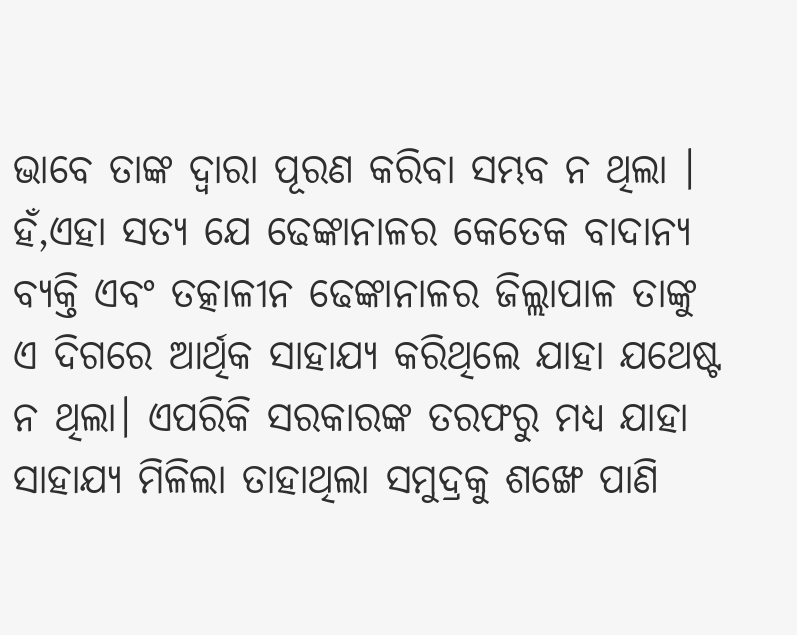ଭାବେ ତାଙ୍କ ଦ୍ୱାରା ପୂରଣ କରିବା ସମ୍ଭବ ନ ଥିଲା । ହଁ,ଏହା ସତ୍ୟ ଯେ ଢେଙ୍କାନାଳର କେତେକ ବାଦାନ୍ୟ ବ୍ୟକ୍ତି ଏବଂ ତତ୍କାଳୀନ ଢେଙ୍କାନାଳର ଜିଲ୍ଲାପାଳ ତାଙ୍କୁ ଏ ଦିଗରେ ଆର୍ଥିକ ସାହାଯ୍ୟ କରିଥିଲେ ଯାହା ଯଥେଷ୍ଟ ନ ଥିଲା। ଏପରିକି ସରକାରଙ୍କ ତରଫରୁ ମଧ୍ୟ ଯାହା ସାହାଯ୍ୟ ମିଳିଲା ତାହାଥିଲା ସମୁଦ୍ରକୁ ଶଙ୍ଖେ ପାଣି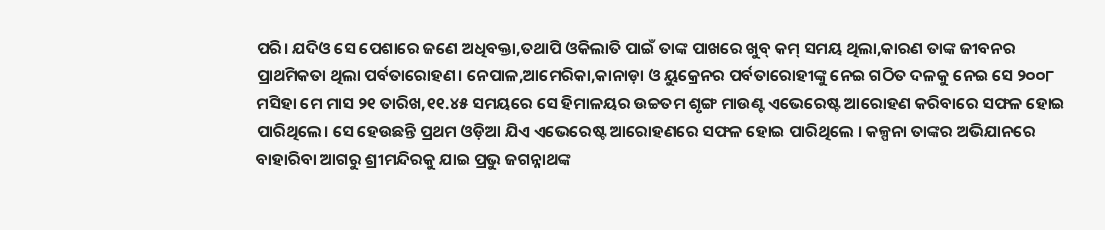ପରି। ଯଦିଓ ସେ ପେଶାରେ ଜଣେ ଅଧିବକ୍ତା,ତଥାପି ଓକିଲାତି ପାଇଁ ତାଙ୍କ ପାଖରେ ଖୁବ୍ କମ୍ ସମୟ ଥିଲା,କାରଣ ତାଙ୍କ ଜୀବନର ପ୍ରାଥମିକତା ଥିଲା ପର୍ବତାରୋହଣ। ନେପାଳ,ଆମେରିକା,କାନାଡ଼ା ଓ ୟୁକ୍ରେନର ପର୍ବତାରୋହୀଙ୍କୁ ନେଇ ଗଠିତ ଦଳକୁ ନେଇ ସେ ୨୦୦୮ ମସିହା ମେ ମାସ ୨୧ ତାରିଖ,୧୧.୪୫ ସମୟରେ ସେ ହିମାଳୟର ଉଚ୍ଚତମ ଶୃଙ୍ଗ ମାଉଣ୍ଟ ଏଭେରେଷ୍ଟ ଆରୋହଣ କରିବାରେ ସଫଳ ହୋଇ ପାରିଥିଲେ। ସେ ହେଉଛନ୍ତି ପ୍ରଥମ ଓଡ଼ିଆ ଯିଏ ଏଭେରେଷ୍ଟ ଆରୋହଣରେ ସଫଳ ହୋଇ ପାରିଥିଲେ । କଳ୍ପନା ତାଙ୍କର ଅଭିଯାନରେ ବାହାରିବା ଆଗରୁ ଶ୍ରୀମନ୍ଦିରକୁ ଯାଇ ପ୍ରଭୁ ଜଗନ୍ନାଥଙ୍କ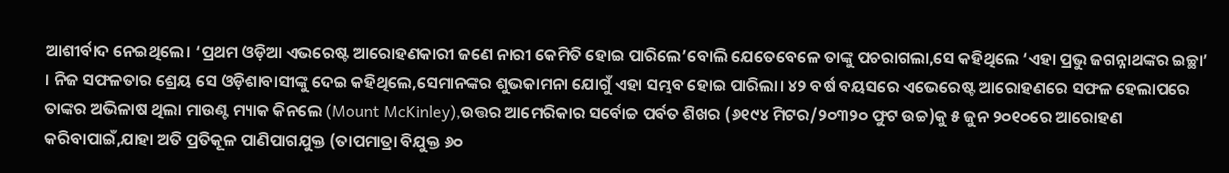ଆଶୀର୍ବାଦ ନେଇଥିଲେ। ‘ପ୍ରଥମ ଓଡ଼ିଆ ଏଭରେଷ୍ଟ ଆରୋହଣକାରୀ ଜଣେ ନାରୀ କେମିତି ହୋଇ ପାରିଲେ’ବୋଲି ଯେତେବେଳେ ତାଙ୍କୁ ପଚରାଗଲା,ସେ କହିଥିଲେ ‘ଏହା ପ୍ରଭୁ ଜଗନ୍ନାଥଙ୍କର ଇଚ୍ଛା’ । ନିଜ ସଫଳତାର ଶ୍ରେୟ ସେ ଓଡ଼ିଶାବାସୀଙ୍କୁ ଦେଇ କହିଥିଲେ,ସେମାନଙ୍କର ଶୁଭକାମନା ଯୋଗୁଁ ଏହା ସମ୍ଭବ ହୋଇ ପାରିଲା। ୪୨ ବର୍ଷ ବୟସରେ ଏଭେରେଷ୍ଟ ଆରୋହଣରେ ସଫଳ ହେଲାପରେ ତାଙ୍କର ଅଭିଳାଷ ଥିଲା ମାଉଣ୍ଟ ମ୍ୟାକ କିନଲେ (Mount McKinley),ଉତ୍ତର ଆମେରିକାର ସର୍ବୋଚ୍ଚ ପର୍ବତ ଶିଖର (୬୧୯୪ ମିଟର/୨୦୩୨୦ ଫୁଟ ଉଚ୍ଚ)କୁ ୫ ଜୁନ ୨୦୧୦ରେ ଆରୋହଣ କରିବାପାଇଁ,ଯାହା ଅତି ପ୍ରତିକୂଳ ପାଣିପାଗଯୁକ୍ତ (ତାପମାତ୍ରା ବିଯୁକ୍ତ ୬୦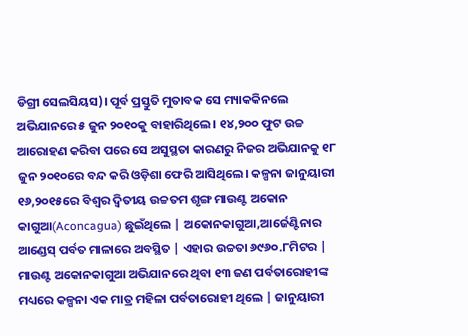ଡିଗ୍ରୀ ସେଲସିୟସ)। ପୂର୍ବ ପ୍ରସ୍ତୁତି ମୁତାବକ ସେ ମ୍ୟାକକିନଲେ ଅଭିଯାନରେ ୫ ଜୁନ ୨୦୧୦କୁ ବାହାରିଥିଲେ। ୧୪,୨୦୦ ଫୁଟ ଉଚ୍ଚ ଆରୋହଣ କରିବା ପରେ ସେ ଅସୁସ୍ଥତା କାରଣରୁ ନିଜର ଅଭିଯାନକୁ ୧୮ ଜୁନ ୨୦୧୦ରେ ବନ୍ଦ କରି ଓଡ଼ିଶା ଫେରି ଆସିଥିଲେ। କଳ୍ପନା ଜାନୁୟାରୀ ୧୬,୨୦୧୫ରେ ବିଶ୍ୱର ଦ୍ୱିତୀୟ ଉଚ୍ଚତମ ଶୃଙ୍ଗ ମାଉଣ୍ଟ ଅକୋନ କାଗୁଆ(Aconcagua) ଛୁଇଁଥିଲେ | ଅକୋନକାଗୁଆ,ଆର୍ଜେଣ୍ଟିନାର ଆଣ୍ଡେସ୍ ପର୍ବତ ମାଳାରେ ଅବସ୍ଥିତ | ଏହାର ଉଚ୍ଚତା ୬୯୬୦.୮ମିଟର | ମାଉଣ୍ଟ ଅକୋନକାଗୁଆ ଅଭିଯାନରେ ଥିବା ୧୩ ଜଣ ପର୍ବତାରୋହୀଙ୍କ ମଧ୍ୟରେ କଳ୍ପନା ଏକ ମାତ୍ର ମହିଳା ପର୍ବତାରୋହୀ ଥିଲେ | ଜାନୁୟାରୀ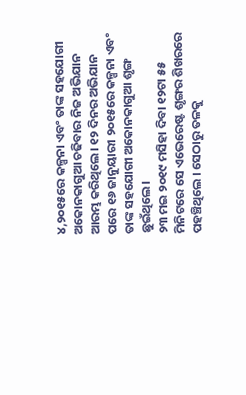୪,୨୦୧୫ରେ କଳ୍ପନା ଏବଂ ତାଙ୍କ ସହଯୋଗୀ ଅକୋନକାଗୁଆ ଚଢିବାର ନିଜ ଅଭିଯାନ ଆରମ୍ଭ କରିଥିଲେ। ୧୨ ଦିନର ଅଭିଯାନ ପରେ ୧୬ ଜାନୁୟାରୀ ୨୦୧୫ରେ କଳ୍ପନା ଏବଂ ତାଙ୍କ ସହଯୋଗୀ ଅକୋନକାଗୁଆ ଶୃଙ୍ଗ ଛୁଇଁଥିଲେ।
୨୩ ମଇ ୨୦୧୯ ମସିହା ଦିବା ୧୨ଟା ୫୫ ମିନିଟରେ ସେ ଏଭେରେଷ୍ଟ ଶୃଙ୍ଗର ଶିଖରରେ ପହଞ୍ଚିଥିଲେ । ସେଠାରୁ ତଳକୁ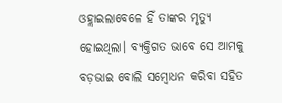ଓହ୍ଲାଇଲାବେଳେ ହିଁ ତାଙ୍କର ମୃତ୍ୟୁ ହୋଇଥିଲା। ବ୍ୟକ୍ତିଗତ ଭାବେ ସେ ଆମକୁ ବଡ଼ଭାଇ ବୋଲି ସମ୍ବୋଧନ କରିବା ସହିତ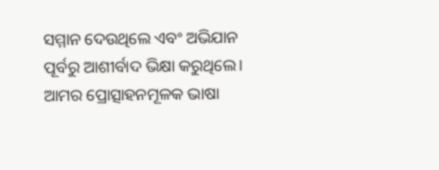ସମ୍ମାନ ଦେଉଥିଲେ ଏବଂ ଅଭିଯାନ ପୂର୍ବରୁ ଆଶୀର୍ବାଦ ଭିକ୍ଷା କରୁଥିଲେ। ଆମର ପ୍ରୋତ୍ସାହନମୂଳକ ଭାଷା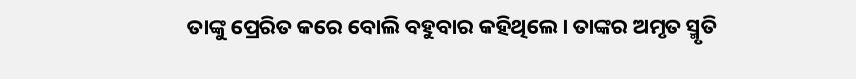ତାଙ୍କୁ ପ୍ରେରିତ କରେ ବୋଲି ବହୁବାର କହିଥିଲେ। ତାଙ୍କର ଅମୃତ ସ୍ମୃତି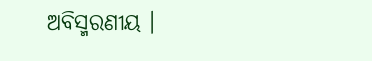ଅବିସ୍ମରଣୀୟ ।